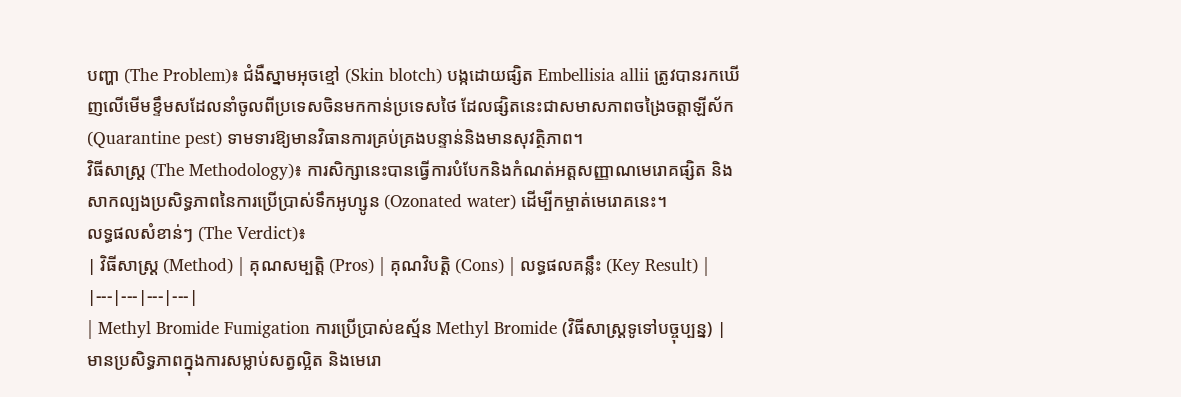បញ្ហា (The Problem)៖ ជំងឺស្នាមអុចខ្មៅ (Skin blotch) បង្កដោយផ្សិត Embellisia allii ត្រូវបានរកឃើញលើមើមខ្ទឹមសដែលនាំចូលពីប្រទេសចិនមកកាន់ប្រទេសថៃ ដែលផ្សិតនេះជាសមាសភាពចង្រៃចត្តាឡីស័ក (Quarantine pest) ទាមទារឱ្យមានវិធានការគ្រប់គ្រងបន្ទាន់និងមានសុវត្ថិភាព។
វិធីសាស្ត្រ (The Methodology)៖ ការសិក្សានេះបានធ្វើការបំបែកនិងកំណត់អត្តសញ្ញាណមេរោគផ្សិត និងសាកល្បងប្រសិទ្ធភាពនៃការប្រើប្រាស់ទឹកអូហ្សូន (Ozonated water) ដើម្បីកម្ចាត់មេរោគនេះ។
លទ្ធផលសំខាន់ៗ (The Verdict)៖
| វិធីសាស្ត្រ (Method) | គុណសម្បត្តិ (Pros) | គុណវិបត្តិ (Cons) | លទ្ធផលគន្លឹះ (Key Result) |
|---|---|---|---|
| Methyl Bromide Fumigation ការប្រើប្រាស់ឧស្ម័ន Methyl Bromide (វិធីសាស្ត្រទូទៅបច្ចុប្បន្ន) |
មានប្រសិទ្ធភាពក្នុងការសម្លាប់សត្វល្អិត និងមេរោ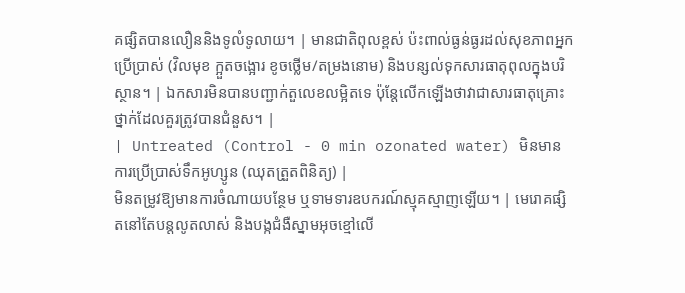គផ្សិតបានលឿននិងទូលំទូលាយ។ | មានជាតិពុលខ្ពស់ ប៉ះពាល់ធ្ងន់ធ្ងរដល់សុខភាពអ្នកប្រើប្រាស់ (វិលមុខ ក្អួតចង្អោរ ខូចថ្លើម/តម្រងនោម) និងបន្សល់ទុកសារធាតុពុលក្នុងបរិស្ថាន។ | ឯកសារមិនបានបញ្ជាក់តួលេខលម្អិតទេ ប៉ុន្តែលើកឡើងថាវាជាសារធាតុគ្រោះថ្នាក់ដែលគួរត្រូវបានជំនួស។ |
| Untreated (Control - 0 min ozonated water) មិនមានការប្រើប្រាស់ទឹកអូហ្សូន (ឈុតត្រួតពិនិត្យ) |
មិនតម្រូវឱ្យមានការចំណាយបន្ថែម ឬទាមទារឧបករណ៍ស្មុគស្មាញឡើយ។ | មេរោគផ្សិតនៅតែបន្តលូតលាស់ និងបង្កជំងឺស្នាមអុចខ្មៅលើ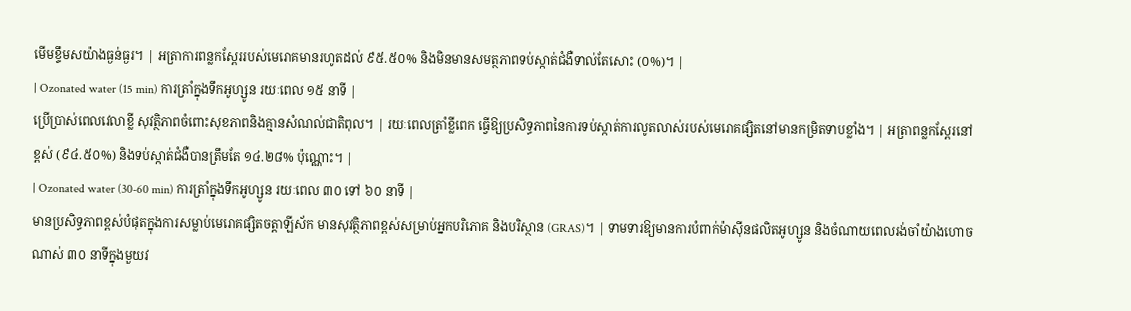មើមខ្ទឹមសយ៉ាងធ្ងន់ធ្ងរ។ | អត្រាការពន្លកស្ពែររបស់មេរោគមានរហូតដល់ ៩៥.៥០% និងមិនមានសមត្ថភាពទប់ស្កាត់ជំងឺទាល់តែសោះ (០%)។ |
| Ozonated water (15 min) ការត្រាំក្នុងទឹកអូហ្សូន រយៈពេល ១៥ នាទី |
ប្រើប្រាស់ពេលវេលាខ្លី សុវត្ថិភាពចំពោះសុខភាពនិងគ្មានសំណល់ជាតិពុល។ | រយៈពេលត្រាំខ្លីពេក ធ្វើឱ្យប្រសិទ្ធភាពនៃការទប់ស្កាត់ការលូតលាស់របស់មេរោគផ្សិតនៅមានកម្រិតទាបខ្លាំង។ | អត្រាពន្លកស្ពែរនៅខ្ពស់ (៩៤.៥០%) និងទប់ស្កាត់ជំងឺបានត្រឹមតែ ១៤.២៨% ប៉ុណ្ណោះ។ |
| Ozonated water (30-60 min) ការត្រាំក្នុងទឹកអូហ្សូន រយៈពេល ៣០ ទៅ ៦០ នាទី |
មានប្រសិទ្ធភាពខ្ពស់បំផុតក្នុងការសម្លាប់មេរោគផ្សិតចត្តាឡីស័ក មានសុវត្ថិភាពខ្ពស់សម្រាប់អ្នកបរិភោគ និងបរិស្ថាន (GRAS)។ | ទាមទារឱ្យមានការបំពាក់ម៉ាស៊ីនផលិតអូហ្សូន និងចំណាយពេលរង់ចាំយ៉ាងហោចណាស់ ៣០ នាទីក្នុងមួយវ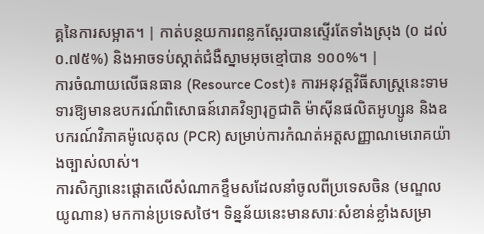គ្គនៃការសម្អាត។ | កាត់បន្ថយការពន្លកស្ពែរបានស្ទើរតែទាំងស្រុង (០ ដល់ ០.៧៥%) និងអាចទប់ស្កាត់ជំងឺស្នាមអុចខ្មៅបាន ១០០%។ |
ការចំណាយលើធនធាន (Resource Cost)៖ ការអនុវត្តវិធីសាស្ត្រនេះទាមទារឱ្យមានឧបករណ៍ពិសោធន៍រោគវិទ្យារុក្ខជាតិ ម៉ាស៊ីនផលិតអូហ្សូន និងឧបករណ៍វិភាគម៉ូលេគុល (PCR) សម្រាប់ការកំណត់អត្តសញ្ញាណមេរោគយ៉ាងច្បាស់លាស់។
ការសិក្សានេះផ្តោតលើសំណាកខ្ទឹមសដែលនាំចូលពីប្រទេសចិន (មណ្ឌលយូណាន) មកកាន់ប្រទេសថៃ។ ទិន្នន័យនេះមានសារៈសំខាន់ខ្លាំងសម្រា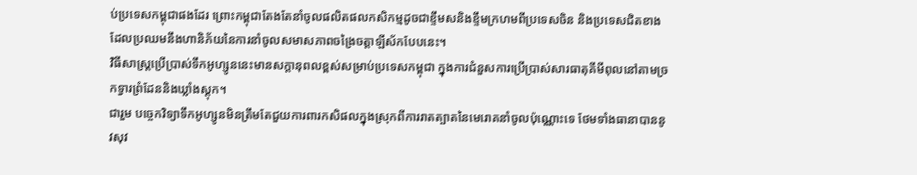ប់ប្រទេសកម្ពុជាផងដែរ ព្រោះកម្ពុជាតែងតែនាំចូលផលិតផលកសិកម្មដូចជាខ្ទឹមសនិងខ្ទឹមក្រហមពីប្រទេសចិន និងប្រទេសជិតខាង ដែលប្រឈមនឹងហានិភ័យនៃការនាំចូលសមាសភាពចង្រៃចត្តាឡីស័កបែបនេះ។
វិធីសាស្ត្រប្រើប្រាស់ទឹកអូហ្សូននេះមានសក្តានុពលខ្ពស់សម្រាប់ប្រទេសកម្ពុជា ក្នុងការជំនួសការប្រើប្រាស់សារធាតុគីមីពុលនៅតាមច្រកទ្វារព្រំដែននិងឃ្លាំងស្តុក។
ជារួម បច្ចេកវិទ្យាទឹកអូហ្សូនមិនត្រឹមតែជួយការពារកសិផលក្នុងស្រុកពីការរាតត្បាតនៃមេរោគនាំចូលប៉ុណ្ណោះទេ ថែមទាំងធានាបាននូវសុវ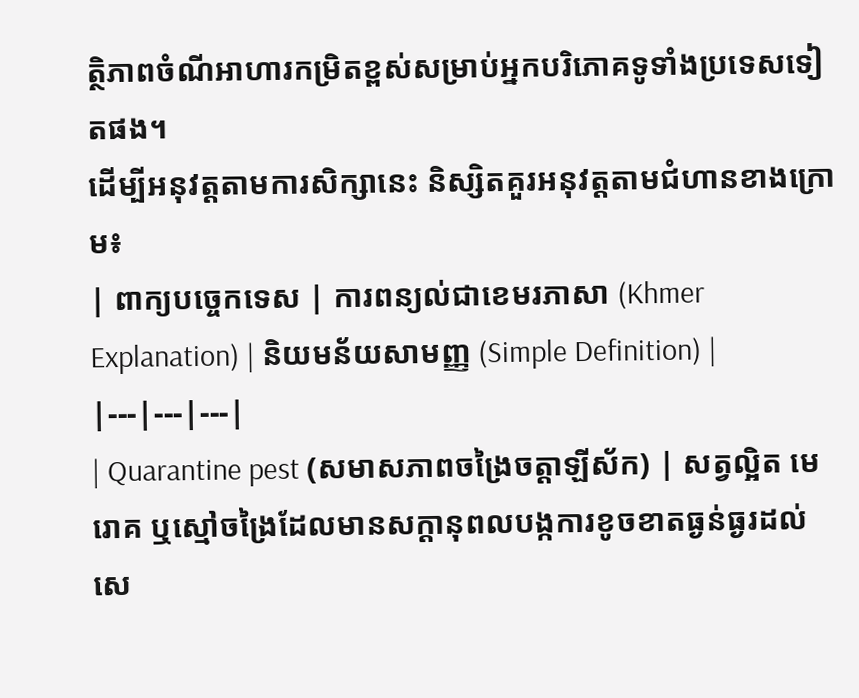ត្ថិភាពចំណីអាហារកម្រិតខ្ពស់សម្រាប់អ្នកបរិភោគទូទាំងប្រទេសទៀតផង។
ដើម្បីអនុវត្តតាមការសិក្សានេះ និស្សិតគួរអនុវត្តតាមជំហានខាងក្រោម៖
| ពាក្យបច្ចេកទេស | ការពន្យល់ជាខេមរភាសា (Khmer Explanation) | និយមន័យសាមញ្ញ (Simple Definition) |
|---|---|---|
| Quarantine pest (សមាសភាពចង្រៃចត្តាឡីស័ក) | សត្វល្អិត មេរោគ ឬស្មៅចង្រៃដែលមានសក្តានុពលបង្កការខូចខាតធ្ងន់ធ្ងរដល់សេ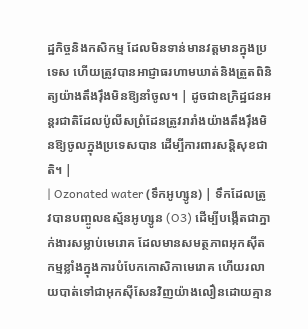ដ្ឋកិច្ចនិងកសិកម្ម ដែលមិនទាន់មានវត្តមានក្នុងប្រទេស ហើយត្រូវបានអាជ្ញាធរហាមឃាត់និងត្រួតពិនិត្យយ៉ាងតឹងរ៉ឹងមិនឱ្យនាំចូល។ | ដូចជាឧក្រិដ្ឋជនអន្តរជាតិដែលប៉ូលីសព្រំដែនត្រូវរារាំងយ៉ាងតឹងរ៉ឹងមិនឱ្យចូលក្នុងប្រទេសបាន ដើម្បីការពារសន្តិសុខជាតិ។ |
| Ozonated water (ទឹកអូហ្សូន) | ទឹកដែលត្រូវបានបញ្ចូលឧស្ម័នអូហ្សូន (O3) ដើម្បីបង្កើតជាភ្នាក់ងារសម្លាប់មេរោគ ដែលមានសមត្ថភាពអុកស៊ីតកម្មខ្លាំងក្នុងការបំបែកកោសិកាមេរោគ ហើយរលាយបាត់ទៅជាអុកស៊ីសែនវិញយ៉ាងលឿនដោយគ្មាន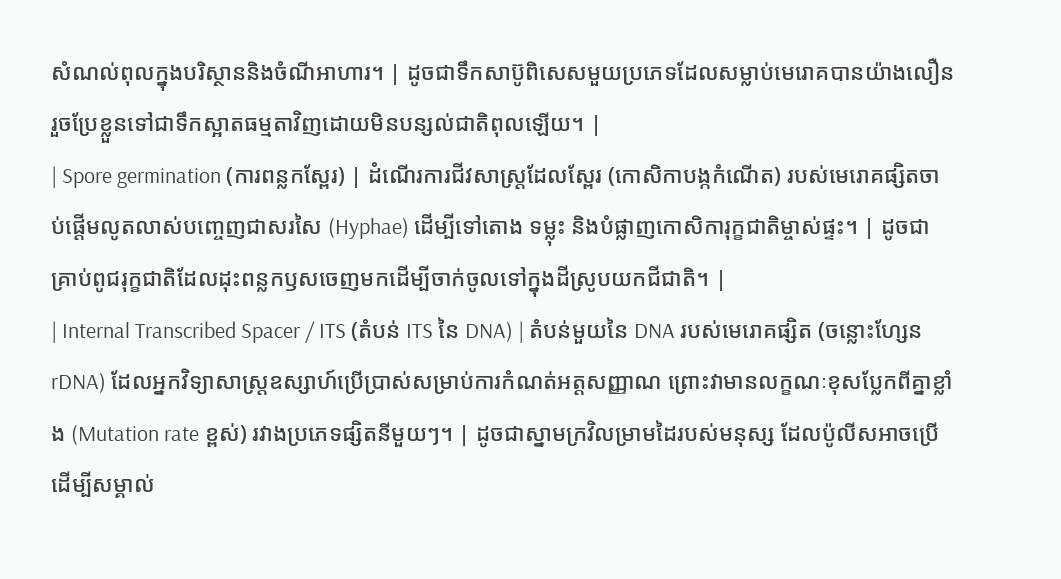សំណល់ពុលក្នុងបរិស្ថាននិងចំណីអាហារ។ | ដូចជាទឹកសាប៊ូពិសេសមួយប្រភេទដែលសម្លាប់មេរោគបានយ៉ាងលឿន រួចប្រែខ្លួនទៅជាទឹកស្អាតធម្មតាវិញដោយមិនបន្សល់ជាតិពុលឡើយ។ |
| Spore germination (ការពន្លកស្ពែរ) | ដំណើរការជីវសាស្ត្រដែលស្ពែរ (កោសិកាបង្កកំណើត) របស់មេរោគផ្សិតចាប់ផ្តើមលូតលាស់បញ្ចេញជាសរសៃ (Hyphae) ដើម្បីទៅតោង ទម្លុះ និងបំផ្លាញកោសិការុក្ខជាតិម្ចាស់ផ្ទះ។ | ដូចជាគ្រាប់ពូជរុក្ខជាតិដែលដុះពន្លកឫសចេញមកដើម្បីចាក់ចូលទៅក្នុងដីស្រូបយកជីជាតិ។ |
| Internal Transcribed Spacer / ITS (តំបន់ ITS នៃ DNA) | តំបន់មួយនៃ DNA របស់មេរោគផ្សិត (ចន្លោះហ្សែន rDNA) ដែលអ្នកវិទ្យាសាស្ត្រឧស្សាហ៍ប្រើប្រាស់សម្រាប់ការកំណត់អត្តសញ្ញាណ ព្រោះវាមានលក្ខណៈខុសប្លែកពីគ្នាខ្លាំង (Mutation rate ខ្ពស់) រវាងប្រភេទផ្សិតនីមួយៗ។ | ដូចជាស្នាមក្រវិលម្រាមដៃរបស់មនុស្ស ដែលប៉ូលីសអាចប្រើដើម្បីសម្គាល់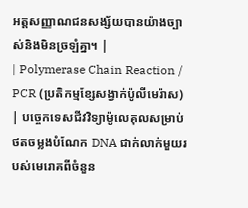អត្តសញ្ញាណជនសង្ស័យបានយ៉ាងច្បាស់និងមិនច្រឡំគ្នា។ |
| Polymerase Chain Reaction / PCR (ប្រតិកម្មខ្សែសង្វាក់ប៉ូលីមេរ៉ាស) | បច្ចេកទេសជីវវិទ្យាម៉ូលេគុលសម្រាប់ថតចម្លងបំណែក DNA ជាក់លាក់មួយរបស់មេរោគពីចំនួន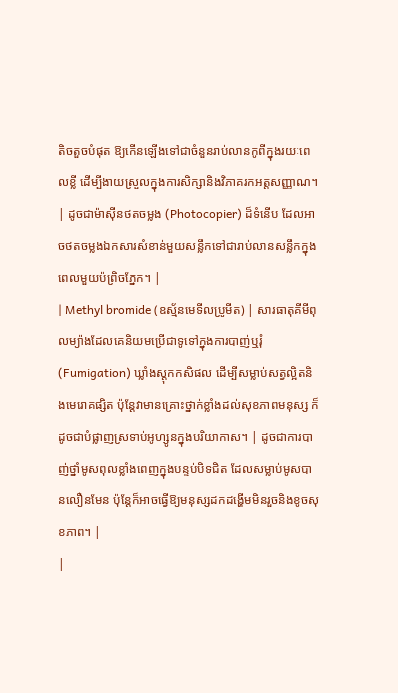តិចតួចបំផុត ឱ្យកើនឡើងទៅជាចំនួនរាប់លានកូពីក្នុងរយៈពេលខ្លី ដើម្បីងាយស្រួលក្នុងការសិក្សានិងវិភាគរកអត្តសញ្ញាណ។ | ដូចជាម៉ាស៊ីនថតចម្លង (Photocopier) ដ៏ទំនើប ដែលអាចថតចម្លងឯកសារសំខាន់មួយសន្លឹកទៅជារាប់លានសន្លឹកក្នុងពេលមួយប៉ព្រិចភ្នែក។ |
| Methyl bromide (ឧស្ម័នមេទីលប្រូមីត) | សារធាតុគីមីពុលម្យ៉ាងដែលគេនិយមប្រើជាទូទៅក្នុងការបាញ់ឬរុំ (Fumigation) ឃ្លាំងស្តុកកសិផល ដើម្បីសម្លាប់សត្វល្អិតនិងមេរោគផ្សិត ប៉ុន្តែវាមានគ្រោះថ្នាក់ខ្លាំងដល់សុខភាពមនុស្ស ក៏ដូចជាបំផ្លាញស្រទាប់អូហ្សូនក្នុងបរិយាកាស។ | ដូចជាការបាញ់ថ្នាំមូសពុលខ្លាំងពេញក្នុងបន្ទប់បិទជិត ដែលសម្លាប់មូសបានលឿនមែន ប៉ុន្តែក៏អាចធ្វើឱ្យមនុស្សដកដង្ហើមមិនរួចនិងខូចសុខភាព។ |
|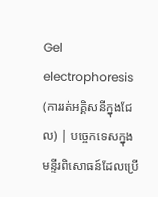Gel electrophoresis (ការរត់អគ្គិសនីក្នុងជែល) | បច្ចេកទេសក្នុងមន្ទីរពិសោធន៍ដែលប្រើ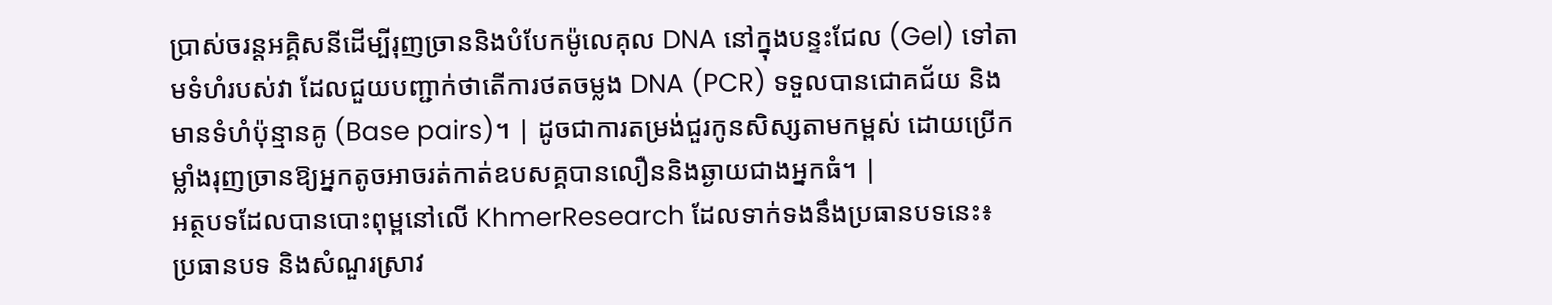ប្រាស់ចរន្តអគ្គិសនីដើម្បីរុញច្រាននិងបំបែកម៉ូលេគុល DNA នៅក្នុងបន្ទះជែល (Gel) ទៅតាមទំហំរបស់វា ដែលជួយបញ្ជាក់ថាតើការថតចម្លង DNA (PCR) ទទួលបានជោគជ័យ និងមានទំហំប៉ុន្មានគូ (Base pairs)។ | ដូចជាការតម្រង់ជួរកូនសិស្សតាមកម្ពស់ ដោយប្រើកម្លាំងរុញច្រានឱ្យអ្នកតូចអាចរត់កាត់ឧបសគ្គបានលឿននិងឆ្ងាយជាងអ្នកធំ។ |
អត្ថបទដែលបានបោះពុម្ពនៅលើ KhmerResearch ដែលទាក់ទងនឹងប្រធានបទនេះ៖
ប្រធានបទ និងសំណួរស្រាវ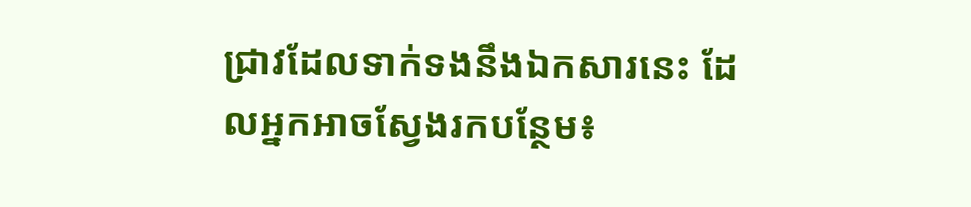ជ្រាវដែលទាក់ទងនឹងឯកសារនេះ ដែលអ្នកអាចស្វែងរកបន្ថែម៖